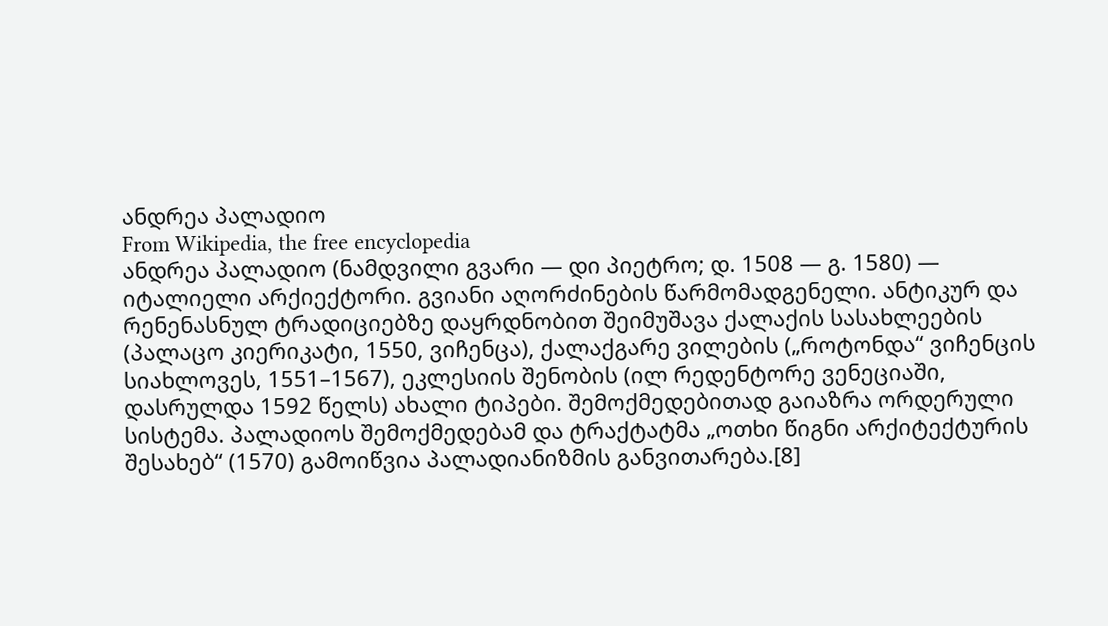ანდრეა პალადიო
From Wikipedia, the free encyclopedia
ანდრეა პალადიო (ნამდვილი გვარი — დი პიეტრო; დ. 1508 — გ. 1580) — იტალიელი არქიექტორი. გვიანი აღორძინების წარმომადგენელი. ანტიკურ და რენენასნულ ტრადიციებზე დაყრდნობით შეიმუშავა ქალაქის სასახლეების (პალაცო კიერიკატი, 1550, ვიჩენცა), ქალაქგარე ვილების („როტონდა“ ვიჩენცის სიახლოვეს, 1551–1567), ეკლესიის შენობის (ილ რედენტორე ვენეციაში, დასრულდა 1592 წელს) ახალი ტიპები. შემოქმედებითად გაიაზრა ორდერული სისტემა. პალადიოს შემოქმედებამ და ტრაქტატმა „ოთხი წიგნი არქიტექტურის შესახებ“ (1570) გამოიწვია პალადიანიზმის განვითარება.[8]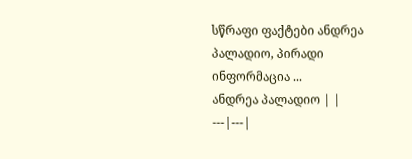სწრაფი ფაქტები ანდრეა პალადიო, პირადი ინფორმაცია ...
ანდრეა პალადიო | |
---|---|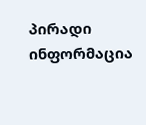პირადი ინფორმაცია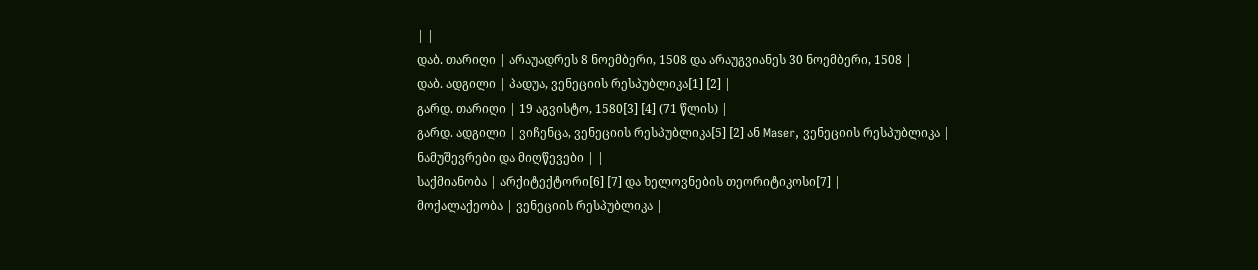| |
დაბ. თარიღი | არაუადრეს 8 ნოემბერი, 1508 და არაუგვიანეს 30 ნოემბერი, 1508 |
დაბ. ადგილი | პადუა, ვენეციის რესპუბლიკა[1] [2] |
გარდ. თარიღი | 19 აგვისტო, 1580[3] [4] (71 წლის) |
გარდ. ადგილი | ვიჩენცა, ვენეციის რესპუბლიკა[5] [2] ან Maser, ვენეციის რესპუბლიკა |
ნამუშევრები და მიღწევები | |
საქმიანობა | არქიტექტორი[6] [7] და ხელოვნების თეორიტიკოსი[7] |
მოქალაქეობა | ვენეციის რესპუბლიკა |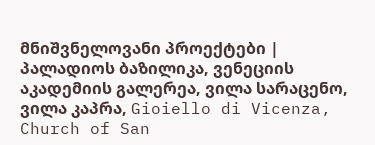მნიშვნელოვანი პროექტები | პალადიოს ბაზილიკა, ვენეციის აკადემიის გალერეა, ვილა სარაცენო, ვილა კაპრა, Gioiello di Vicenza, Church of San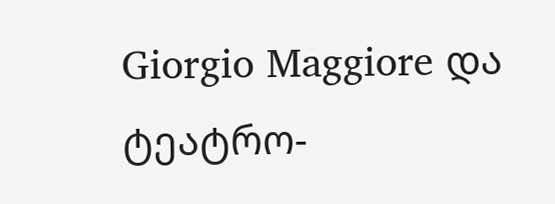Giorgio Maggiore და ტეატრო-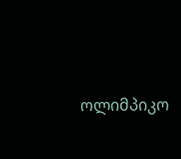ოლიმპიკო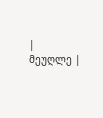|
მეუღლე |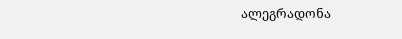ალეგრადონა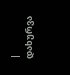|
დახურვა